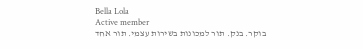Bella Lola
Active member
בוקר. בנק. תור למכונות בשירות עצמי. תור אחד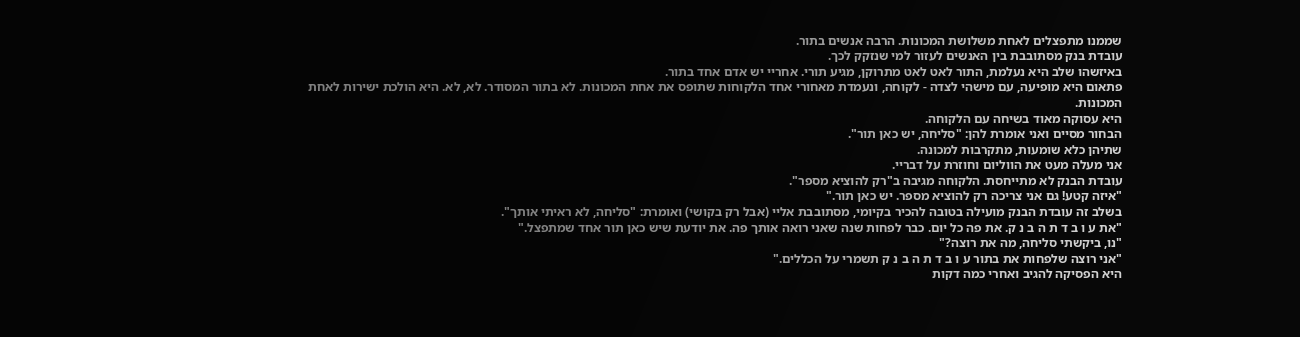שממנו מתפצלים לאחת משלושת המכונות. הרבה אנשים בתור.
עובדת בנק מסתובבת בין האנשים לעזור למי שנזקק לכך.
באיזשהו שלב היא נעלמת, התור לאט לאט מתרוקן, מגיע תורי. אחריי יש אדם אחד בתור.
פתאום היא מופיעה, עם מישהי לצדה - לקוחה, ונעמדת מאחורי אחד הלקוחות שתופס את אחת המכונות. לא בתור המסודר. לא, לא. היא הולכת ישירות לאחת המכונות.
היא עסוקה מאוד בשיחה עם הלקוחה.
הבחור מסיים ואני אומרת להן: "סליחה, יש כאן תור".
שתיהן כלא שומעות, מתקרבות למכונה.
אני מעלה מעט את הווליום וחוזרת על דבריי.
עובדת הבנק לא מתייחסת. הלקוחה מגיבה ב"רק להוציא מספר".
"איזה קטע! גם אני צריכה רק להוציא מספר. יש כאן תור."
בשלב זה עובדת הבנק מועילה בטובה להכיר בקיומי, מסתובבת אליי (אבל רק בקושי) ואומרת: "סליחה, לא ראיתי אותך".
"את ע ו ב ד ת ה ב נ ק. את פה כל יום. כבר לפחות שנה שאני רואה אותך פה. את יודעת שיש כאן תור אחד שמתפצל."
"נו, ביקשתי סליחה, מה את רוצה?"
"אני רוצה שלפחות את בתור ע ו ב ד ת ה ב נ ק תשמרי על הכללים."
היא הפסיקה להגיב ואחרי כמה דקות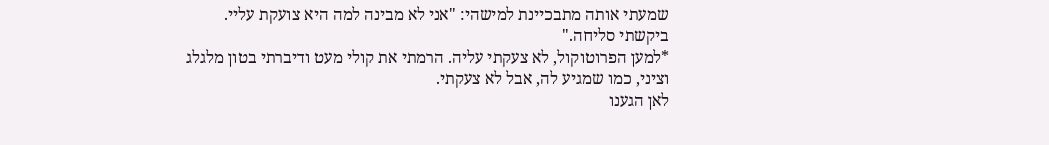שמעתי אותה מתבכיינת למישהי: "אני לא מבינה למה היא צועקת עליי. ביקשתי סליחה."
*למען הפרוטוקול, לא צעקתי עליה. הרמתי את קולי מעט ודיברתי בטון מלגלג וציני, כמו שמגיע לה, אבל לא צעקתי.
לאן הגענו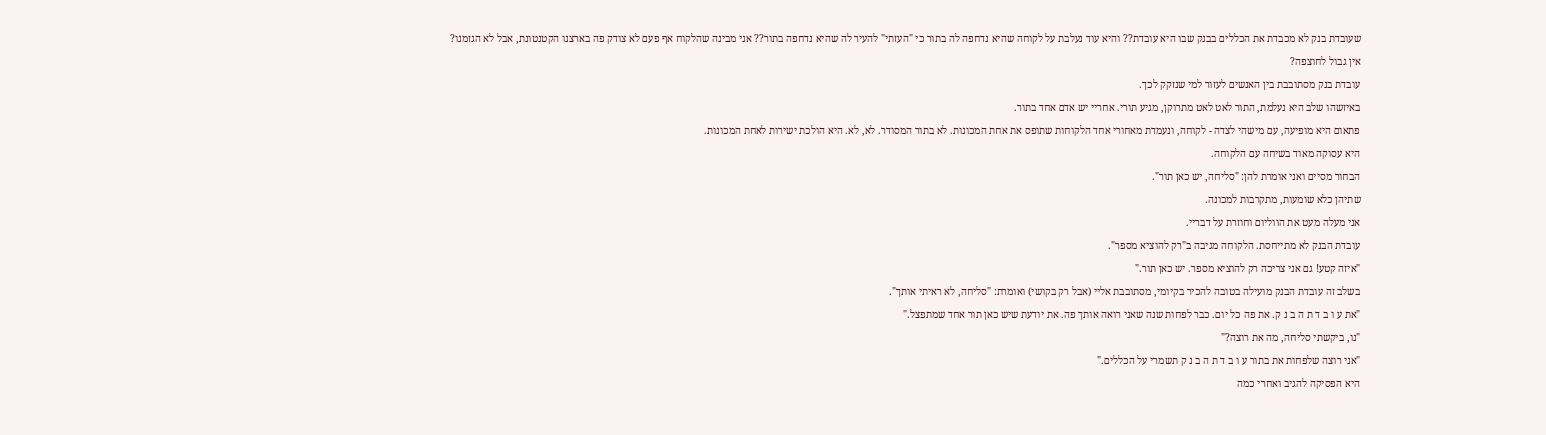שעובדת בנק לא מכבדת את הכללים בבנק שבו היא עובדת?? והיא עוד נעלבת על לקוחה שהיא נדחפה לה בתור כי "העזתי" להעיר לה שהיא נדחפה בתור?? אני מבינה שהלקוח אף פעם לא צודק פה בארצנו הקטנטונת, אבל לא הגזמנו? אין גבול לחוצפה?
עובדת בנק מסתובבת בין האנשים לעזור למי שנזקק לכך.
באיזשהו שלב היא נעלמת, התור לאט לאט מתרוקן, מגיע תורי. אחריי יש אדם אחד בתור.
פתאום היא מופיעה, עם מישהי לצדה - לקוחה, ונעמדת מאחורי אחד הלקוחות שתופס את אחת המכונות. לא בתור המסודר. לא, לא. היא הולכת ישירות לאחת המכונות.
היא עסוקה מאוד בשיחה עם הלקוחה.
הבחור מסיים ואני אומרת להן: "סליחה, יש כאן תור".
שתיהן כלא שומעות, מתקרבות למכונה.
אני מעלה מעט את הווליום וחוזרת על דבריי.
עובדת הבנק לא מתייחסת. הלקוחה מגיבה ב"רק להוציא מספר".
"איזה קטע! גם אני צריכה רק להוציא מספר. יש כאן תור."
בשלב זה עובדת הבנק מועילה בטובה להכיר בקיומי, מסתובבת אליי (אבל רק בקושי) ואומרת: "סליחה, לא ראיתי אותך".
"את ע ו ב ד ת ה ב נ ק. את פה כל יום. כבר לפחות שנה שאני רואה אותך פה. את יודעת שיש כאן תור אחד שמתפצל."
"נו, ביקשתי סליחה, מה את רוצה?"
"אני רוצה שלפחות את בתור ע ו ב ד ת ה ב נ ק תשמרי על הכללים."
היא הפסיקה להגיב ואחרי כמה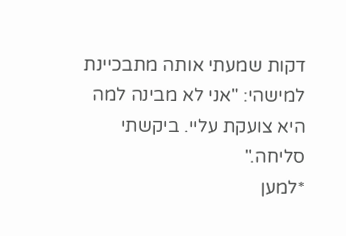דקות שמעתי אותה מתבכיינת למישהי: "אני לא מבינה למה היא צועקת עליי. ביקשתי סליחה."
*למען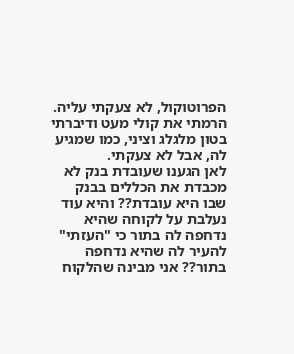הפרוטוקול, לא צעקתי עליה. הרמתי את קולי מעט ודיברתי בטון מלגלג וציני, כמו שמגיע לה, אבל לא צעקתי.
לאן הגענו שעובדת בנק לא מכבדת את הכללים בבנק שבו היא עובדת?? והיא עוד נעלבת על לקוחה שהיא נדחפה לה בתור כי "העזתי" להעיר לה שהיא נדחפה בתור?? אני מבינה שהלקוח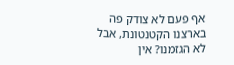אף פעם לא צודק פה בארצנו הקטנטונת, אבל לא הגזמנו? אין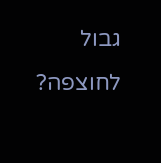גבול לחוצפה?